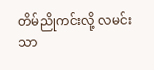တိမ်ညိုကင်းလို့ လမင်းသာ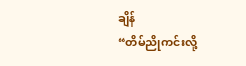ချိန်
“တိမ်ညိုကင်းလို့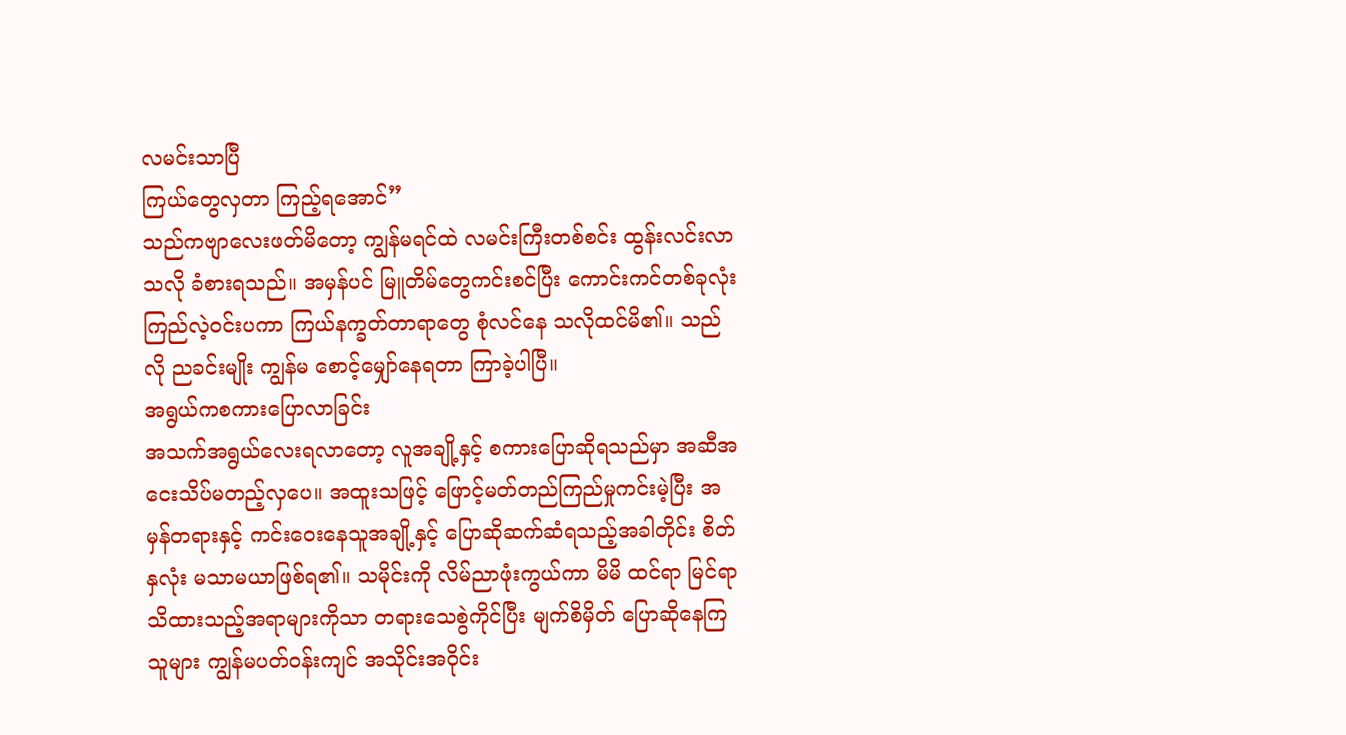လမင်းသာပြီ
ကြယ်တွေလှတာ ကြည့်ရအောင်”
သည်ကဗျာလေးဖတ်မိတော့ ကျွန်မရင်ထဲ လမင်းကြီးတစ်စင်း ထွန်းလင်းလာသလို ခံစားရသည်။ အမှန်ပင် မြူတိမ်တွေကင်းစင်ပြီး ကောင်းကင်တစ်ခုလုံး ကြည်လဲ့ဝင်းပကာ ကြယ်နက္ခတ်တာရာတွေ စုံလင်နေ သလိုထင်မိ၏။ သည်လို ညခင်းမျိုး ကျွန်မ စောင့်မျှော်နေရတာ ကြာခဲ့ပါပြီ။
အရွယ်ကစကားပြောလာခြင်း
အသက်အရွယ်လေးရလာတော့ လူအချို့နှင့် စကားပြောဆိုရသည်မှာ အဆီအငေးသိပ်မတည့်လှပေ။ အထူးသဖြင့် ဖြောင့်မတ်တည်ကြည်မှုကင်းမဲ့ပြီး အမှန်တရားနှင့် ကင်းဝေးနေသူအချို့နှင့် ပြောဆိုဆက်ဆံရသည့်အခါတိုင်း စိတ်နှလုံး မသာမယာဖြစ်ရ၏။ သမိုင်းကို လိမ်ညာဖုံးကွယ်ကာ မိမိ ထင်ရာ မြင်ရာ သိထားသည့်အရာများကိုသာ တရားသေစွဲကိုင်ပြီး မျက်စိမှိတ် ပြောဆိုနေကြသူများ ကျွန်မပတ်ဝန်းကျင် အသိုင်းအဝိုင်း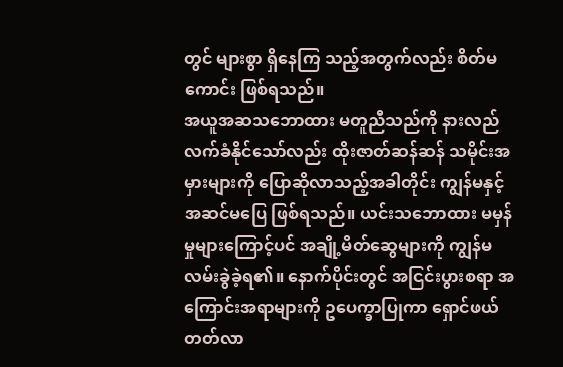တွင် များစွာ ရှိနေကြ သည့်အတွက်လည်း စိတ်မကောင်း ဖြစ်ရသည်။
အယူအဆသဘောထား မတူညီသည်ကို နားလည်လက်ခံနိုင်သော်လည်း ထိုးဇာတ်ဆန်ဆန် သမိုင်းအမှားများကို ပြောဆိုလာသည့်အခါတိုင်း ကျွန်မနှင့်အဆင်မပြေ ဖြစ်ရသည်။ ယင်းသဘောထား မမှန်မှုများကြောင့်ပင် အချို့မိတ်ဆွေများကို ကျွန်မ လမ်းခွဲခဲ့ရ၏။ နောက်ပိုင်းတွင် အငြင်းပွားစရာ အကြောင်းအရာများကို ဥပေက္ခာပြုကာ ရှောင်ဖယ်တတ်လာ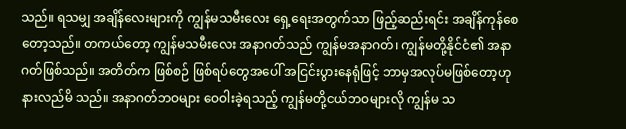သည်။ ရသမျှ အချိန်လေးများကို ကျွန်မသမီးလေး ရှေ့ရေးအတွက်သာ ဖြည့်ဆည်းရင်း အချိန်ကုန်စေတော့သည်။ တကယ်တော့ ကျွန်မသမီးလေး အနာဂတ်သည် ကျွန်မအနာဂတ်၊ ကျွန်မတို့နိုင်ငံ၏ အနာဂတ်ဖြစ်သည်။ အတိတ်က ဖြစ်စဉ် ဖြစ်ရပ်တွေအပေါ် အငြင်းပွားနေရုံဖြင့် ဘာမှအလုပ်မဖြစ်တော့ဟု နားလည်မိ သည်။ အနာဂတ်ဘဝများ ဝေဝါးခဲ့ရသည့် ကျွန်မတို့ငယ်ဘဝများလို ကျွန်မ သ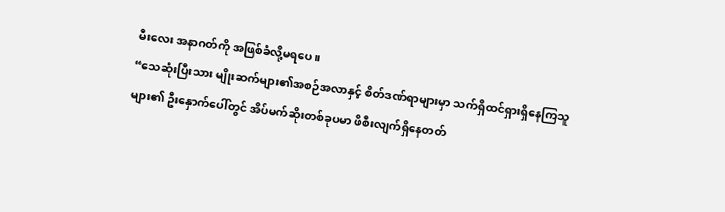မီးလေး အနာဂတ်ကို အဖြစ်ခံလို့မရပေ။
“သေဆုံးပြီးသား မျိုးဆက်များ၏အစဉ်အလာနှင့် စိတ်ဒဏ်ရာများမှာ သက်ရှိထင်ရှားရှိနေကြသူများ၏ ဦးနှောက်ပေါ်တွင် အိပ်မက်ဆိုးတစ်ခုပမာ ဖိစီးလျက်ရှိနေတတ်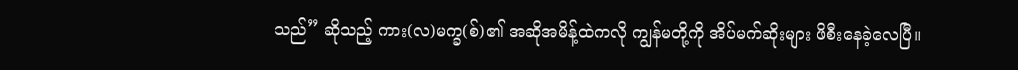သည်” ဆိုသည့် ကား(လ)မက္ခ(စ်)၏ အဆိုအမိန့်ထဲကလို ကျွန်မတို့ကို အိပ်မက်ဆိုးများ ဖိစီးနေခဲ့လေပြီ။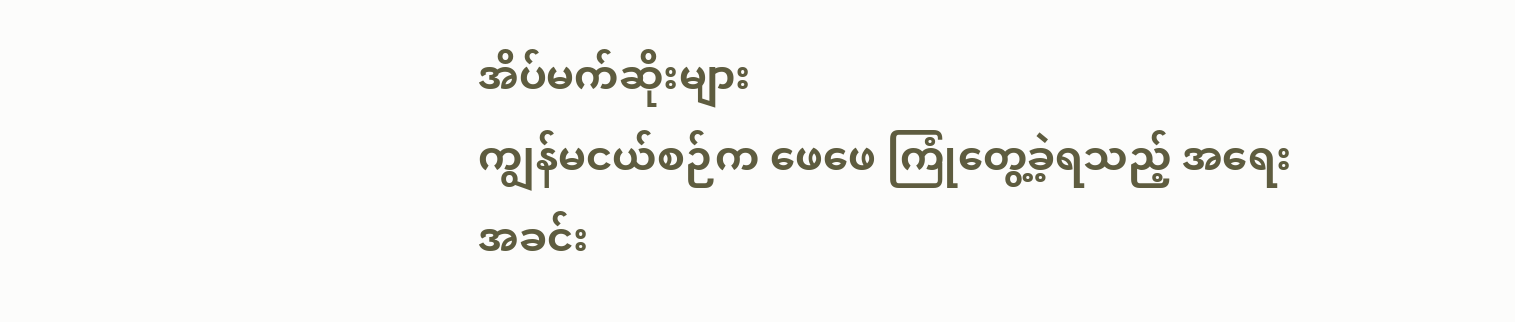အိပ်မက်ဆိုးများ
ကျွန်မငယ်စဉ်က ဖေဖေ ကြုံတွေ့ခဲ့ရသည့် အရေးအခင်း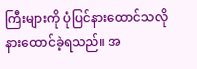ကြီးများကို ပုံပြင်နားထောင်သလို နားထောင်ခဲ့ရသည်။ အ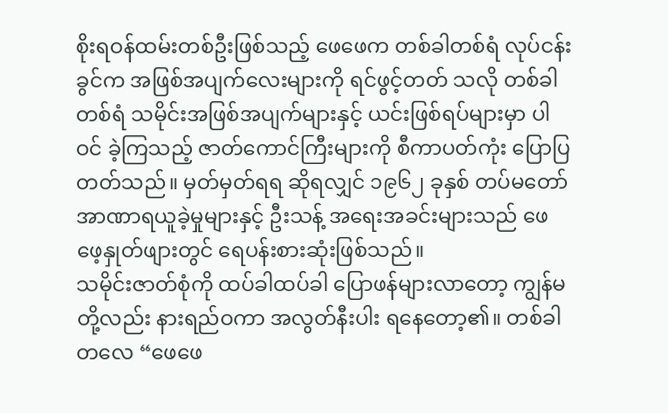စိုးရဝန်ထမ်းတစ်ဦးဖြစ်သည့် ဖေဖေက တစ်ခါတစ်ရံ လုပ်ငန်းခွင်က အဖြစ်အပျက်လေးများကို ရင်ဖွင့်တတ် သလို တစ်ခါတစ်ရံ သမိုင်းအဖြစ်အပျက်များနှင့် ယင်းဖြစ်ရပ်များမှာ ပါဝင် ခဲ့ကြသည့် ဇာတ်ကောင်ကြီးများကို စီကာပတ်ကုံး ပြောပြတတ်သည်။ မှတ်မှတ်ရရ ဆိုရလျှင် ၁၉၆၂ ခုနှစ် တပ်မတော်အာဏာရယူခဲ့မှုများနှင့် ဦးသန့် အရေးအခင်းများသည် ဖေဖေ့နှုတ်ဖျားတွင် ရေပန်းစားဆုံးဖြစ်သည်။
သမိုင်းဇာတ်စုံကို ထပ်ခါထပ်ခါ ပြောဖန်များလာတော့ ကျွန်မတို့လည်း နားရည်ဝကာ အလွတ်နီးပါး ရနေတော့၏။ တစ်ခါတလေ “ဖေဖေ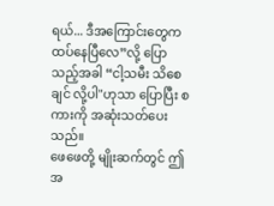ရယ်... ဒီအကြောင်းတွေက ထပ်နေပြီလေ”လို့ ပြောသည့်အခါ “ငါ့သမီး သိစေချင် လို့ပါ"ဟုသာ ပြောပြီး စကားကို အဆုံးသတ်ပေးသည်။
ဖေဖေတို့ မျိုးဆက်တွင် ဤအ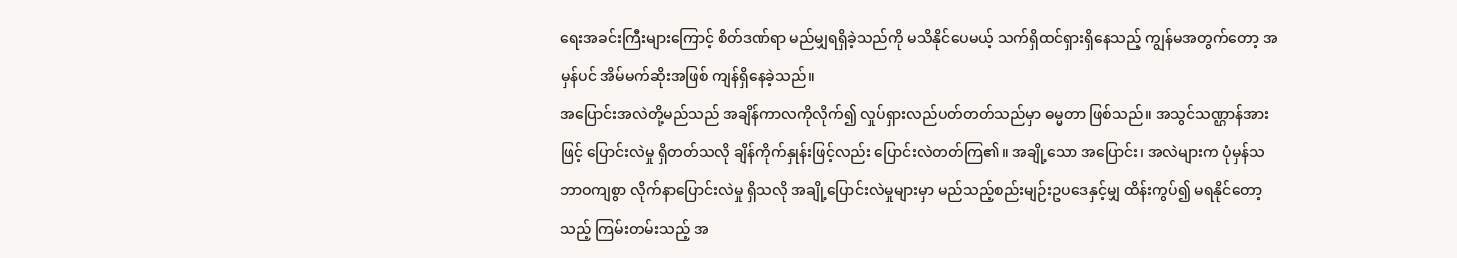ရေးအခင်းကြီးများကြောင့် စိတ်ဒဏ်ရာ မည်မျှရရှိခဲ့သည်ကို မသိနိုင်ပေမယ့် သက်ရှိထင်ရှားရှိနေသည့် ကျွန်မအတွက်တော့ အမှန်ပင် အိမ်မက်ဆိုးအဖြစ် ကျန်ရှိနေခဲ့သည်။
အပြောင်းအလဲတို့မည်သည် အချိန်ကာလကိုလိုက်၍ လှုပ်ရှားလည်ပတ်တတ်သည်မှာ ဓမ္မတာ ဖြစ်သည်။ အသွင်သဏ္ဌာန်အားဖြင့် ပြောင်းလဲမှု ရှိတတ်သလို ချိန်ကိုက်နှုန်းဖြင့်လည်း ပြောင်းလဲတတ်ကြ၏။ အချို့သော အပြောင်း၊ အလဲများက ပုံမှန်သဘာဝကျစွာ လိုက်နာပြောင်းလဲမှု ရှိသလို အချို့ပြောင်းလဲမှုများမှာ မည်သည့်စည်းမျဉ်းဥပဒေနှင့်မျှ ထိန်းကွပ်၍ မရနိုင်တော့သည့် ကြမ်းတမ်းသည့် အ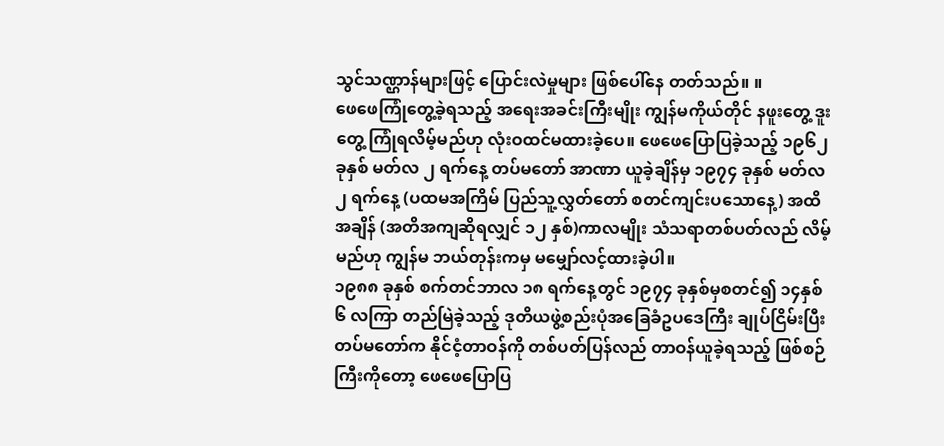သွင်သဏ္ဌာန်များဖြင့် ပြောင်းလဲမှုများ ဖြစ်ပေါ်နေ တတ်သည်။ ။
ဖေဖေကြုံတွေ့ခဲ့ရသည့် အရေးအခင်းကြီးမျိုး ကျွန်မကိုယ်တိုင် နဖူးတွေ့ ဒူးတွေ့ ကြုံရလိမ့်မည်ဟု လုံးဝထင်မထားခဲ့ပေ။ ဖေဖေပြောပြခဲ့သည့် ၁၉၆၂ ခုနှစ် မတ်လ ၂ ရက်နေ့ တပ်မတော် အာဏာ ယူခဲ့ချိန်မှ ၁၉၇၄ ခုနှစ် မတ်လ ၂ ရက်နေ့ (ပထမအကြိမ် ပြည်သူ့လွှတ်တော် စတင်ကျင်းပသောနေ့) အထိ အချိန် (အတိအကျဆိုရလျှင် ၁၂ နှစ်)ကာလမျိုး သံသရာတစ်ပတ်လည် လိမ့်မည်ဟု ကျွန်မ ဘယ်တုန်းကမှ မမျှော်လင့်ထားခဲ့ပါ။
၁၉၈၈ ခုနှစ် စက်တင်ဘာလ ၁၈ ရက်နေ့တွင် ၁၉၇၄ ခုနှစ်မှစတင်၍ ၁၄နှစ်၆ လကြာ တည်မြဲခဲ့သည့် ဒုတိယဖွဲ့စည်းပုံအခြေခံဥပဒေကြီး ချုပ်ငြိမ်းပြီး တပ်မတော်က နိုင်ငံ့တာဝန်ကို တစ်ပတ်ပြန်လည် တာဝန်ယူခဲ့ရသည့် ဖြစ်စဉ်ကြီးကိုတော့ ဖေဖေပြောပြ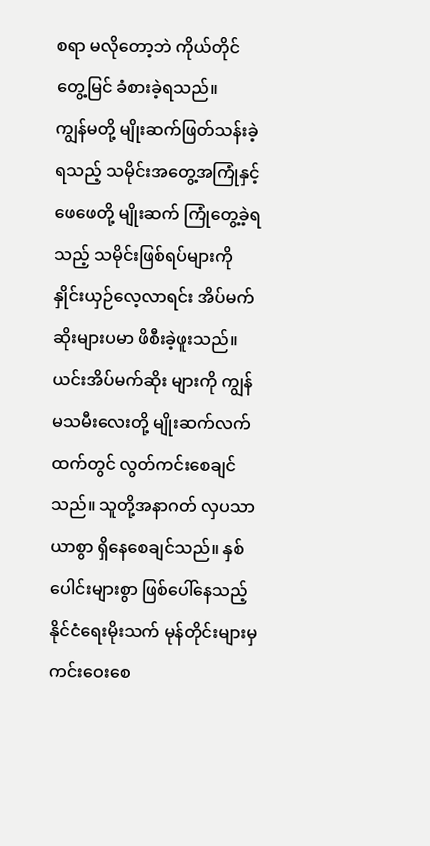စရာ မလိုတော့ဘဲ ကိုယ်တိုင် တွေ့မြင် ခံစားခဲ့ရသည်။
ကျွန်မတို့ မျိုးဆက်ဖြတ်သန်းခဲ့ရသည့် သမိုင်းအတွေ့အကြုံနှင့် ဖေဖေတို့ မျိုးဆက် ကြုံတွေ့ခဲ့ရသည့် သမိုင်းဖြစ်ရပ်များကို နှိုင်းယှဉ်လေ့လာရင်း အိပ်မက်ဆိုးများပမာ ဖိစီးခဲ့ဖူးသည်။ ယင်းအိပ်မက်ဆိုး များကို ကျွန်မသမီးလေးတို့ မျိုးဆက်လက်ထက်တွင် လွတ်ကင်းစေချင်သည်။ သူတို့အနာဂတ် လှပသာယာစွာ ရှိနေစေချင်သည်။ နှစ်ပေါင်းများစွာ ဖြစ်ပေါ်နေသည့် နိုင်ငံရေးမိုးသက် မုန်တိုင်းများမှ ကင်းဝေးစေ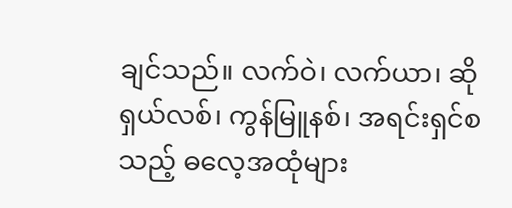ချင်သည်။ လက်ဝဲ၊ လက်ယာ၊ ဆိုရှယ်လစ်၊ ကွန်မြူနစ်၊ အရင်းရှင်စသည့် ဓလေ့အထုံများ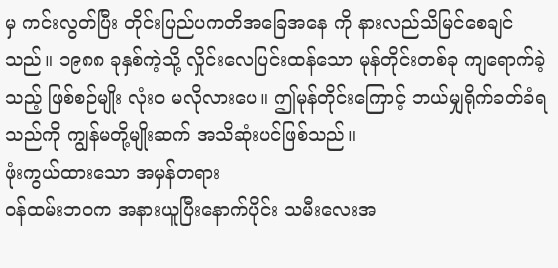မှ ကင်းလွတ်ပြီး တိုင်းပြည်ပကတိအခြေအနေ ကို နားလည်သိမြင်စေချင်သည်။ ၁၉၈၈ ခုနှစ်ကဲ့သို့ လှိုင်းလေပြင်းထန်သော မုန်တိုင်းတစ်ခု ကျရောက်ခဲ့သည့် ဖြစ်စဉ်မျိုး လုံးဝ မလိုလားပေ။ ဤမုန်တိုင်းကြောင့် ဘယ်မျှရိုက်ခတ်ခံရသည်ကို ကျွန်မတို့မျိုးဆက် အသိဆုံးပင်ဖြစ်သည်။
ဖုံးကွယ်ထားသော အမှန်တရား
ဝန်ထမ်းဘဝက အနားယူပြီးနောက်ပိုင်း သမီးလေးအ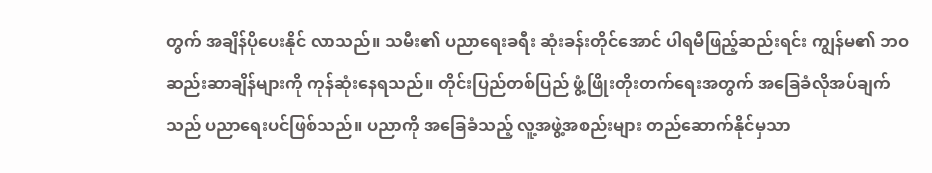တွက် အချိန်ပိုပေးနိုင် လာသည်။ သမီး၏ ပညာရေးခရီး ဆုံးခန်းတိုင်အောင် ပါရမီဖြည့်ဆည်းရင်း ကျွန်မ၏ ဘဝဆည်းဆာချိန်များကို ကုန်ဆုံးနေရသည်။ တိုင်းပြည်တစ်ပြည် ဖွံ့ဖြိုးတိုးတက်ရေးအတွက် အခြေခံလိုအပ်ချက်သည် ပညာရေးပင်ဖြစ်သည်။ ပညာကို အခြေခံသည့် လူ့အဖွဲ့အစည်းများ တည်ဆောက်နိုင်မှသာ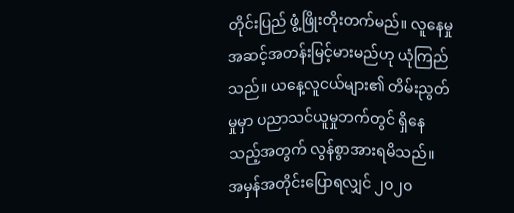တိုင်းပြည် ဖွံ့ဖြိုးတိုးတက်မည်။ လူနေမှုအဆင့်အတန်းမြင့်မားမည်ဟု ယုံကြည်သည်။ ယနေ့လူငယ်များ၏ တိမ်းညွတ်မှုမှာ ပညာသင်ယူမှုဘက်တွင် ရှိနေသည့်အတွက် လွန်စွာအားရမိသည်။
အမှန်အတိုင်းပြောရလျှင် ၂၀၂၀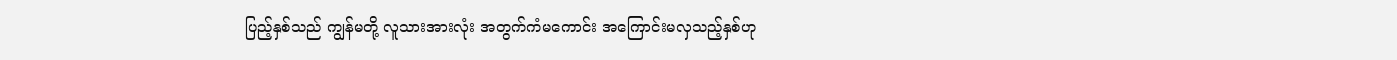ပြည့်နှစ်သည် ကျွန်မတို့ လူသားအားလုံး အတွက်ကံမကောင်း အကြောင်းမလှသည့်နှစ်ဟု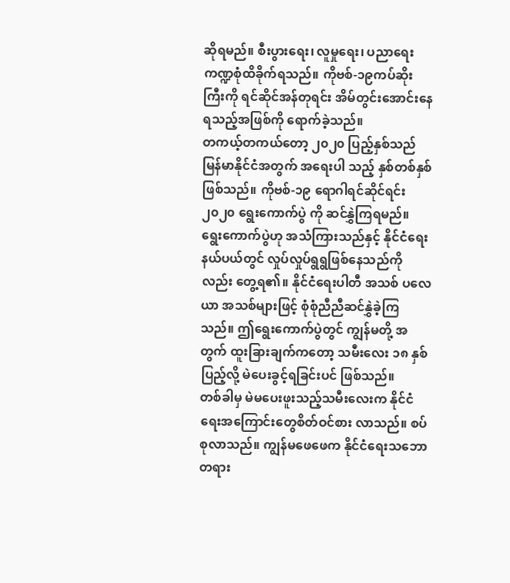ဆိုရမည်။ စီးပွားရေး၊ လူမှုရေး၊ ပညာရေး ကဏ္ဍစုံထိခိုက်ရသည်။ ကိုဗစ်-၁၉ကပ်ဆိုးကြီးကို ရင်ဆိုင်အန်တုရင်း အိမ်တွင်းအောင်းနေရသည့်အဖြစ်ကို ရောက်ခဲ့သည်။
တကယ့်တကယ်တော့ ၂၀၂၀ ပြည့်နှစ်သည် မြန်မာနိုင်ငံအတွက် အရေးပါ သည့် နှစ်တစ်နှစ် ဖြစ်သည်။ ကိုဗစ်-၁၉ ရောဂါရင်ဆိုင်ရင်း ၂၀၂၀ ရွေးကောက်ပွဲ ကို ဆင်နွှဲကြရမည်။ ရွေးကောက်ပွဲဟု အသံကြားသည်နှင့် နိုင်ငံရေးနယ်ပယ်တွင် လှုပ်လှုပ်ရွရွဖြစ်နေသည်ကိုလည်း တွေ့ရ၏။ နိုင်ငံရေးပါတီ အသစ် ပလေယာ အသစ်များဖြင့် စုံစုံညီညီဆင်နွှဲခဲ့ကြသည်။ ဤရွေးကောက်ပွဲတွင် ကျွန်မတို့ အတွက် ထူးခြားချက်ကတော့ သမီးလေး ၁၈ နှစ်ပြည့်လို့ မဲပေးခွင့်ရခြင်းပင် ဖြစ်သည်။
တစ်ခါမှ မဲမပေးဖူးသည့်သမီးလေးက နိုင်ငံရေးအကြောင်းတွေစိတ်ဝင်စား လာသည်။ စပ်စုလာသည်။ ကျွန်မဖေဖေက နိုင်ငံရေးသဘောတရား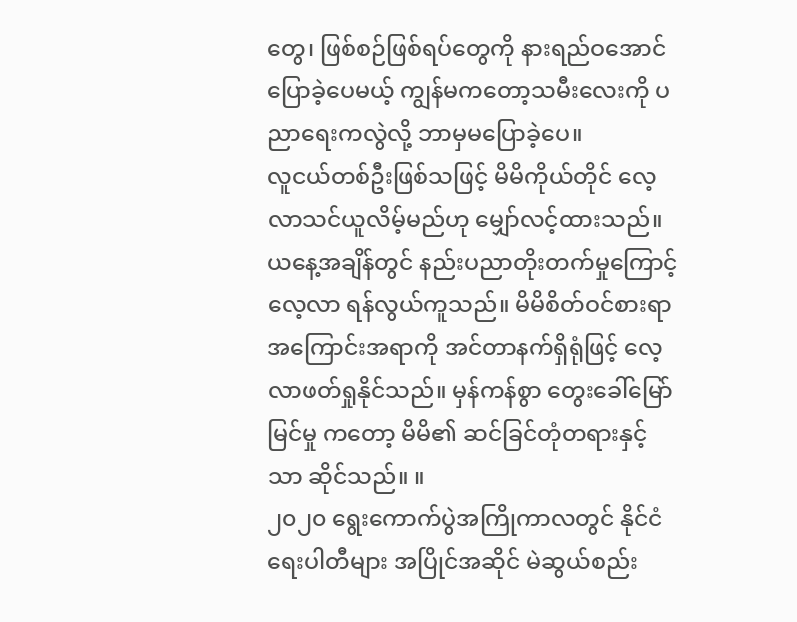တွေ၊ ဖြစ်စဉ်ဖြစ်ရပ်တွေကို နားရည်ဝအောင် ပြောခဲ့ပေမယ့် ကျွန်မကတော့သမီးလေးကို ပညာရေးကလွဲလို့ ဘာမှမပြောခဲ့ပေ။
လူငယ်တစ်ဦးဖြစ်သဖြင့် မိမိကိုယ်တိုင် လေ့လာသင်ယူလိမ့်မည်ဟု မျှော်လင့်ထားသည်။ ယနေ့အချိန်တွင် နည်းပညာတိုးတက်မှုကြောင့် လေ့လာ ရန်လွယ်ကူသည်။ မိမိစိတ်ဝင်စားရာ အကြောင်းအရာကို အင်တာနက်ရှိရုံဖြင့် လေ့လာဖတ်ရှုနိုင်သည်။ မှန်ကန်စွာ တွေးခေါ်မြော်မြင်မှု ကတော့ မိမိ၏ ဆင်ခြင်တုံတရားနှင့်သာ ဆိုင်သည်။ ။
၂၀၂၀ ရွေးကောက်ပွဲအကြိုကာလတွင် နိုင်ငံရေးပါတီများ အပြိုင်အဆိုင် မဲဆွယ်စည်း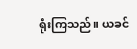ရုံးကြသည်။ ယခင်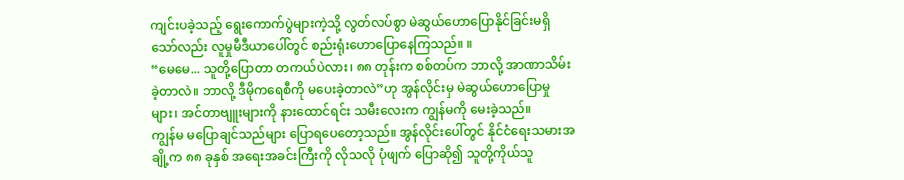ကျင်းပခဲ့သည့် ရွေးကောက်ပွဲများကဲ့သို့ လွတ်လပ်စွာ မဲဆွယ်ဟောပြောနိုင်ခြင်းမရှိသော်လည်း လူမှုမီဒီယာပေါ်တွင် စည်းရုံးဟောပြောနေကြသည်။ ။
“မေမေ... သူတို့ပြောတာ တကယ်ပဲလား၊ ၈၈ တုန်းက စစ်တပ်က ဘာလို့ အာဏာသိမ်းခဲ့တာလဲ။ ဘာလို့ ဒီမိုကရေစီကို မပေးခဲ့တာလဲ”ဟု အွန်လိုင်းမှ မဲဆွယ်ဟောပြောမှုများ၊ အင်တာဗျူးများကို နားထောင်ရင်း သမီးလေးက ကျွန်မကို မေးခဲ့သည်။
ကျွန်မ မပြောချင်သည်များ ပြောရပေတော့သည်။ အွန်လိုင်းပေါ်တွင် နိုင်ငံရေးသမားအချို့က ၈၈ ခုနှစ် အရေးအခင်းကြီးကို လိုသလို ပုံဖျက် ပြောဆို၍ သူတို့ကိုယ်သူ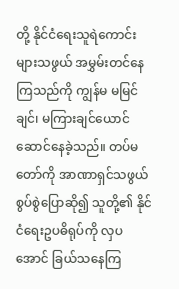တို့ နိုင်ငံရေးသူရဲကောင်းများသဖွယ် အမွှမ်းတင်နေ ကြသည်ကို ကျွန်မ မမြင်ချင်၊ မကြားချင်ယောင်ဆောင်နေခဲ့သည်။ တပ်မတော်ကို အာဏာရှင်သဖွယ်စွပ်စွဲပြောဆို၍ သူတို့၏ နိုင်ငံရေးဥပဓိရုပ်ကို လှပအောင် ခြယ်သနေကြ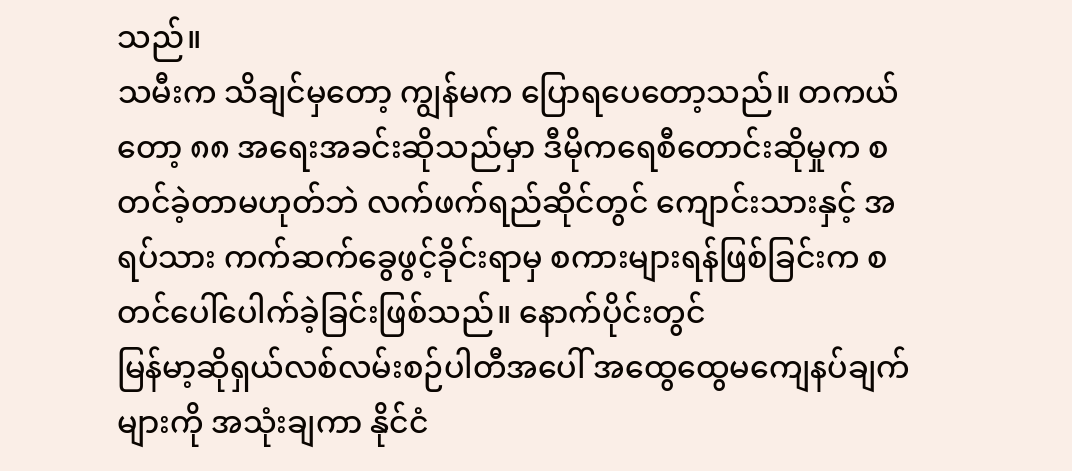သည်။
သမီးက သိချင်မှတော့ ကျွန်မက ပြောရပေတော့သည်။ တကယ်တော့ ၈၈ အရေးအခင်းဆိုသည်မှာ ဒီမိုကရေစီတောင်းဆိုမှုက စတင်ခဲ့တာမဟုတ်ဘဲ လက်ဖက်ရည်ဆိုင်တွင် ကျောင်းသားနှင့် အရပ်သား ကက်ဆက်ခွေဖွင့်ခိုင်းရာမှ စကားများရန်ဖြစ်ခြင်းက စတင်ပေါ်ပေါက်ခဲ့ခြင်းဖြစ်သည်။ နောက်ပိုင်းတွင်
မြန်မာ့ဆိုရှယ်လစ်လမ်းစဉ်ပါတီအပေါ် အထွေထွေမကျေနပ်ချက်များကို အသုံးချကာ နိုင်ငံ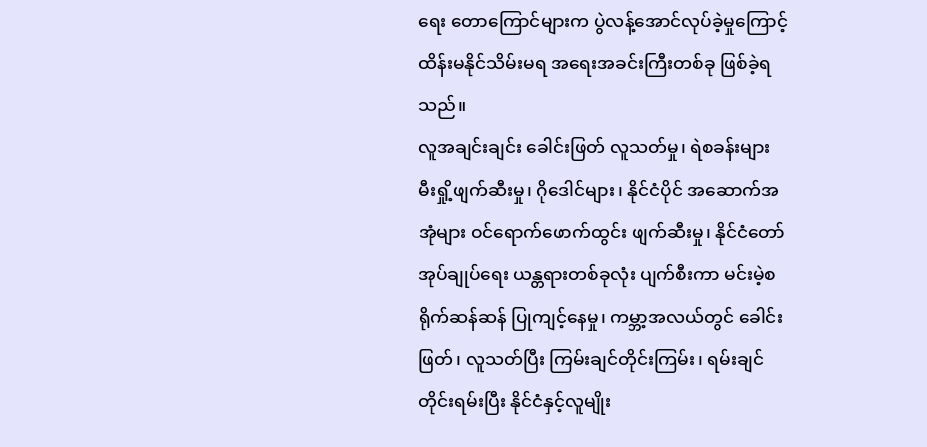ရေး တောကြောင်များက ပွဲလန့်အောင်လုပ်ခဲ့မှုကြောင့် ထိန်းမနိုင်သိမ်းမရ အရေးအခင်းကြီးတစ်ခု ဖြစ်ခဲ့ရသည်။
လူအချင်းချင်း ခေါင်းဖြတ် လူသတ်မှု၊ ရဲစခန်းများ မီးရှို့ဖျက်ဆီးမှု၊ ဂိုဒေါင်များ၊ နိုင်ငံပိုင် အဆောက်အအုံများ ဝင်ရောက်ဖောက်ထွင်း ဖျက်ဆီးမှု၊ နိုင်ငံတော် အုပ်ချုပ်ရေး ယန္တရားတစ်ခုလုံး ပျက်စီးကာ မင်းမဲ့စရိုက်ဆန်ဆန် ပြုကျင့်နေမှု၊ ကမ္ဘာ့အလယ်တွင် ခေါင်းဖြတ်၊ လူသတ်ပြီး ကြမ်းချင်တိုင်းကြမ်း၊ ရမ်းချင်တိုင်းရမ်းပြီး နိုင်ငံနှင့်လူမျိုး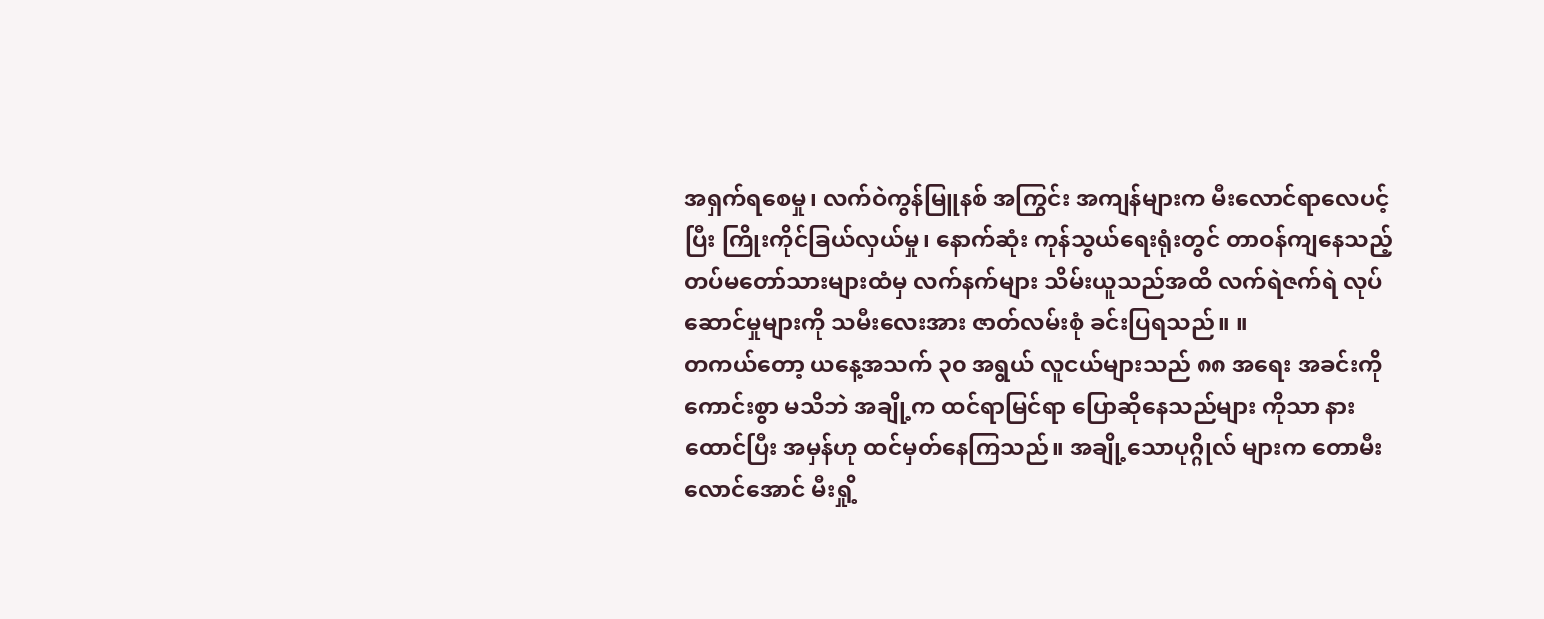အရှက်ရစေမှု၊ လက်ဝဲကွန်မြူနစ် အကြွင်း အကျန်များက မီးလောင်ရာလေပင့်ပြီး ကြိုးကိုင်ခြယ်လှယ်မှု၊ နောက်ဆုံး ကုန်သွယ်ရေးရုံးတွင် တာဝန်ကျနေသည့် တပ်မတော်သားများထံမှ လက်နက်များ သိမ်းယူသည်အထိ လက်ရဲဇက်ရဲ လုပ်ဆောင်မှုများကို သမီးလေးအား ဇာတ်လမ်းစုံ ခင်းပြရသည်။ ။
တကယ်တော့ ယနေ့အသက် ၃၀ အရွယ် လူငယ်များသည် ၈၈ အရေး အခင်းကို ကောင်းစွာ မသိဘဲ အချို့က ထင်ရာမြင်ရာ ပြောဆိုနေသည်များ ကိုသာ နားထောင်ပြီး အမှန်ဟု ထင်မှတ်နေကြသည်။ အချို့သောပုဂ္ဂိုလ် များက တောမီးလောင်အောင် မီးရှို့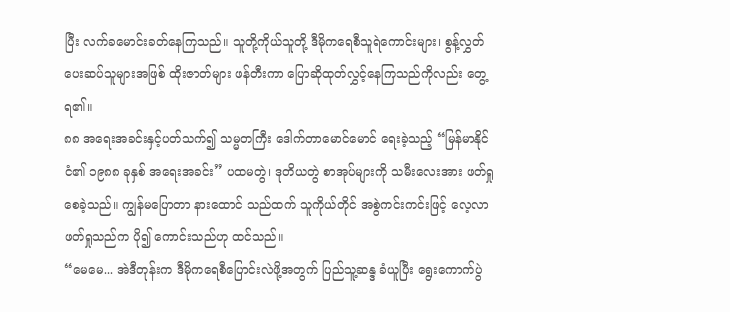ပြီး လက်ခမောင်းခတ်နေကြသည်။ သူတို့ကိုယ်သူတို့ ဒီမိုကရေစီသူရဲကောင်းများ၊ စွန့်လွှတ်ပေးဆပ်သူများအဖြစ် ထိုးဇာတ်များ ဖန်တီးကာ ပြောဆိုထုတ်လွှင့်နေကြသည်ကိုလည်း တွေ့ရ၏။
၈၈ အရေးအခင်းနှင့်ပတ်သက်၍ သမ္မတကြီး ဒေါက်တာမောင်မောင် ရေးခဲ့သည့် “မြန်မာနိုင်ငံ၏ ၁၉၈၈ ခုနှစ် အရေးအခင်း” ပထမတွဲ၊ ဒုတိယတွဲ စာအုပ်များကို သမီးလေးအား ဖတ်ရှုစေခဲ့သည်။ ကျွန်မပြောတာ နားထောင် သည်ထက် သူကိုယ်တိုင် အစွဲကင်းကင်းဖြင့် လေ့လာဖတ်ရှုသည်က ပို၍ ကောင်းသည်ဟု ထင်သည်။
“မေမေ... အဲဒီတုန်းက ဒီမိုကရေစီပြောင်းလဲဖို့အတွက် ပြည်သူ့ဆန္ဒ ခံယူပြီး ရွေးကောက်ပွဲ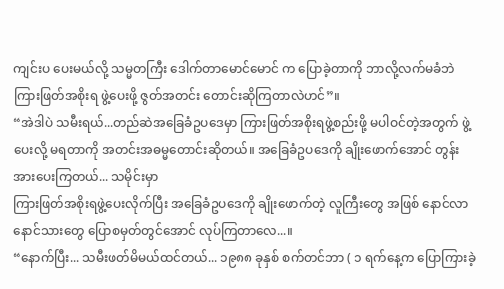ကျင်းပ ပေးမယ်လို့ သမ္မတကြီး ဒေါက်တာမောင်မောင် က ပြောခဲ့တာကို ဘာလို့လက်မခံဘဲ ကြားဖြတ်အစိုးရ ဖွဲ့ပေးဖို့ ဇွတ်အတင်း တောင်းဆိုကြတာလဲဟင်”။
“အဲဒါပဲ သမီးရယ်...တည်ဆဲအခြေခံဥပဒေမှာ ကြားဖြတ်အစိုးရဖွဲ့စည်းဖို့ မပါဝင်တဲ့အတွက် ဖွဲ့ပေးလို့ မရတာကို အတင်းအဓမ္မတောင်းဆိုတယ်။ အခြေခံဥပဒေကို ချိုးဖောက်အောင် တွန်းအားပေးကြတယ်... သမိုင်းမှာ
ကြားဖြတ်အစိုးရဖွဲ့ပေးလိုက်ပြီး အခြေခံဥပဒေကို ချိုးဖောက်တဲ့ လူကြီးတွေ အဖြစ် နောင်လာ နောင်သားတွေ ပြောစမှတ်တွင်အောင် လုပ်ကြတာလေ...။
“နောက်ပြီး... သမီးဖတ်မိမယ်ထင်တယ်... ၁၉၈၈ ခုနှစ် စက်တင်ဘာ ( ၁ ရက်နေ့က ပြောကြားခဲ့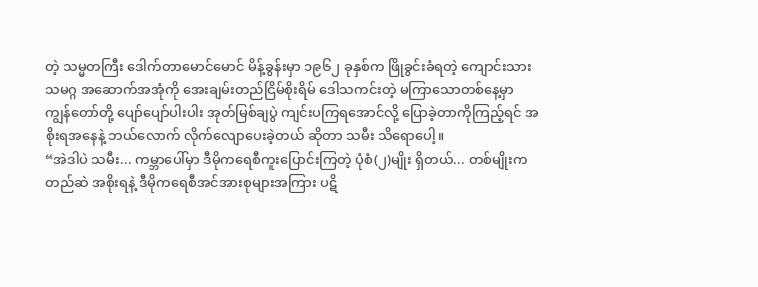တဲ့ သမ္မတကြီး ဒေါက်တာမောင်မောင် မိန့်ခွန်းမှာ ၁၉၆၂ ခုနှစ်က ဖြိုခွင်းခံရတဲ့ ကျောင်းသားသမဂ္ဂ အဆောက်အအုံကို အေးချမ်းတည်ငြိမ်စိုးရိမ် ဒေါသကင်းတဲ့ မကြာသောတစ်နေ့မှာ ကျွန်တော်တို့ ပျော်ပျော်ပါးပါး အုတ်မြစ်ချပွဲ ကျင်းပကြရအောင်လို့ ပြောခဲ့တာကိုကြည့်ရင် အစိုးရအနေနဲ့ ဘယ်လောက် လိုက်လျောပေးခဲ့တယ် ဆိုတာ သမီး သိရောပေါ့။
“အဲဒါပဲ သမီး... ကမ္ဘာပေါ်မှာ ဒီမိုကရေစီကူးပြောင်းကြတဲ့ ပုံစံ(၂)မျိုး ရှိတယ်... တစ်မျိုးက တည်ဆဲ အစိုးရနဲ့ ဒီမိုကရေစီအင်အားစုများအကြား ပဋိ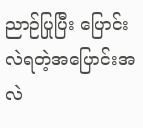ညာဉ်ပြုပြီး ပြောင်းလဲရတဲ့အပြောင်းအလဲ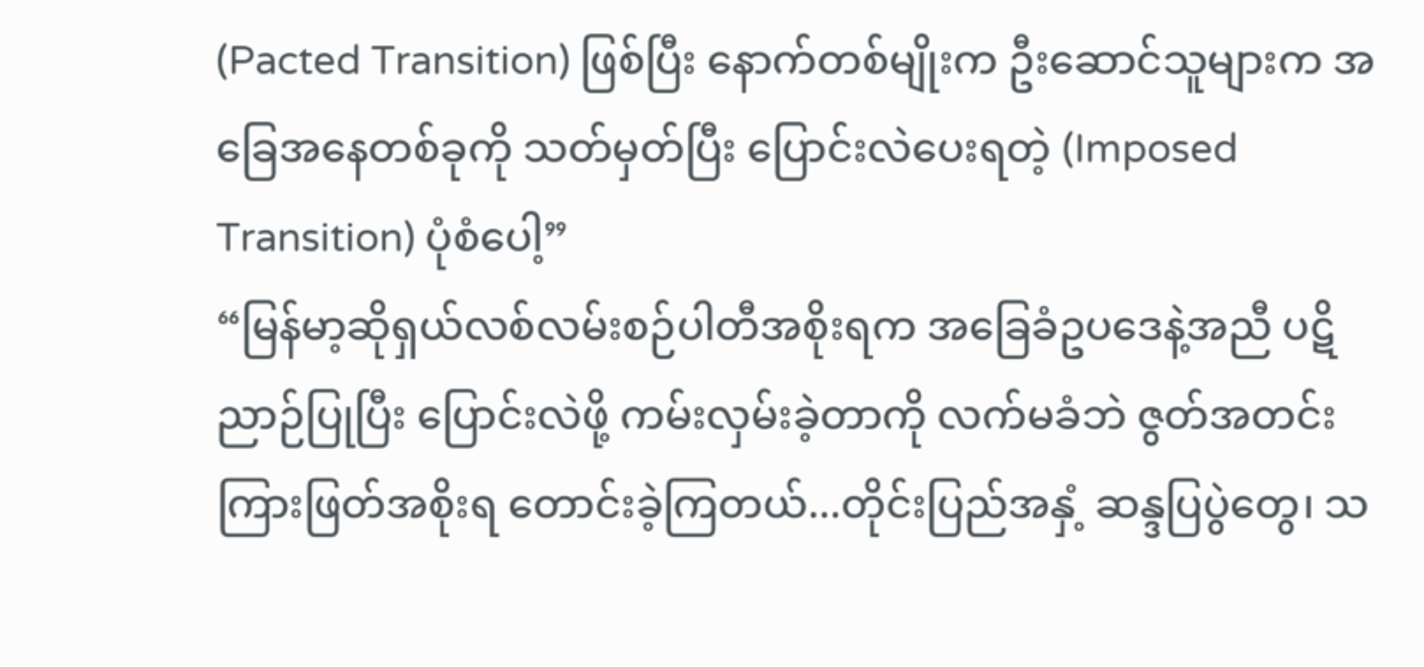(Pacted Transition) ဖြစ်ပြီး နောက်တစ်မျိုးက ဦးဆောင်သူများက အခြေအနေတစ်ခုကို သတ်မှတ်ပြီး ပြောင်းလဲပေးရတဲ့ (Imposed Transition) ပုံစံပေါ့”
“မြန်မာ့ဆိုရှယ်လစ်လမ်းစဉ်ပါတီအစိုးရက အခြေခံဥပဒေနဲ့အညီ ပဋိညာဉ်ပြုပြီး ပြောင်းလဲဖို့ ကမ်းလှမ်းခဲ့တာကို လက်မခံဘဲ ဇွတ်အတင်း ကြားဖြတ်အစိုးရ တောင်းခဲ့ကြတယ်...တိုင်းပြည်အနှံ့ ဆန္ဒပြပွဲတွေ၊ သ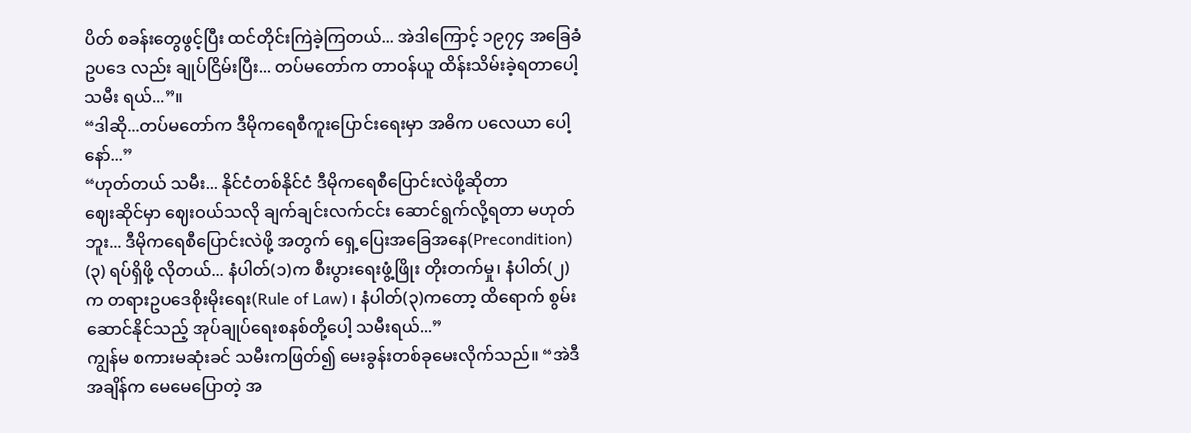ပိတ် စခန်းတွေဖွင့်ပြီး ထင်တိုင်းကြဲခဲ့ကြတယ်... အဲဒါကြောင့် ၁၉၇၄ အခြေခံဥပဒေ လည်း ချုပ်ငြိမ်းပြီး... တပ်မတော်က တာဝန်ယူ ထိန်းသိမ်းခဲ့ရတာပေါ့ သမီး ရယ်...”။
“ဒါဆို...တပ်မတော်က ဒီမိုကရေစီကူးပြောင်းရေးမှာ အဓိက ပလေယာ ပေါ့နော်...”
“ဟုတ်တယ် သမီး... နိုင်ငံတစ်နိုင်ငံ ဒီမိုကရေစီပြောင်းလဲဖို့ဆိုတာ
ဈေးဆိုင်မှာ ဈေးဝယ်သလို ချက်ချင်းလက်ငင်း ဆောင်ရွက်လို့ရတာ မဟုတ်ဘူး... ဒီမိုကရေစီပြောင်းလဲဖို့ အတွက် ရှေ့ပြေးအခြေအနေ(Precondition) (၃) ရပ်ရှိဖို့ လိုတယ်... နံပါတ်(၁)က စီးပွားရေးဖွံ့ဖြိုး တိုးတက်မှု၊ နံပါတ်(၂) က တရားဥပဒေစိုးမိုးရေး(Rule of Law) ၊ နံပါတ်(၃)ကတော့ ထိရောက် စွမ်းဆောင်နိုင်သည့် အုပ်ချုပ်ရေးစနစ်တို့ပေါ့ သမီးရယ်...”
ကျွန်မ စကားမဆုံးခင် သမီးကဖြတ်၍ မေးခွန်းတစ်ခုမေးလိုက်သည်။ “အဲဒီအချိန်က မေမေပြောတဲ့ အ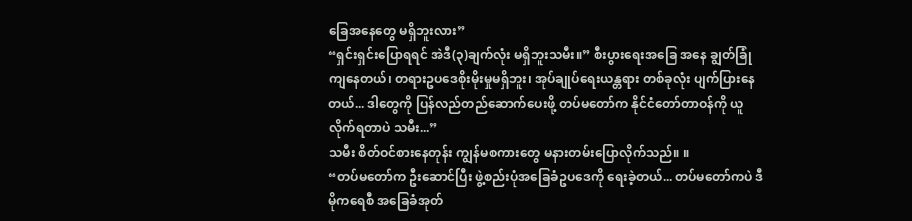ခြေအနေတွေ မရှိဘူးလား”
“ရှင်းရှင်းပြောရရင် အဲဒီ(၃)ချက်လုံး မရှိဘူးသမီး။” စီးပွားရေးအခြေ အနေ ချွတ်ခြုံကျနေတယ်၊ တရားဥပဒေစိုးမိုးမှုမရှိဘူး၊ အုပ်ချုပ်ရေးယန္တရား တစ်ခုလုံး ပျက်ပြားနေတယ်... ဒါတွေကို ပြန်လည်တည်ဆောက်ပေးဖို့ တပ်မတော်က နိုင်ငံတော်တာဝန်ကို ယူလိုက်ရတာပဲ သမီး...”
သမီး စိတ်ဝင်စားနေတုန်း ကျွန်မစကားတွေ မနားတမ်းပြောလိုက်သည်။ ။
“တပ်မတော်က ဦးဆောင်ပြီး ဖွဲ့စည်းပုံအခြေခံဥပဒေကို ရေးခဲ့တယ်... တပ်မတော်ကပဲ ဒီမိုကရေစီ အခြေခံအုတ်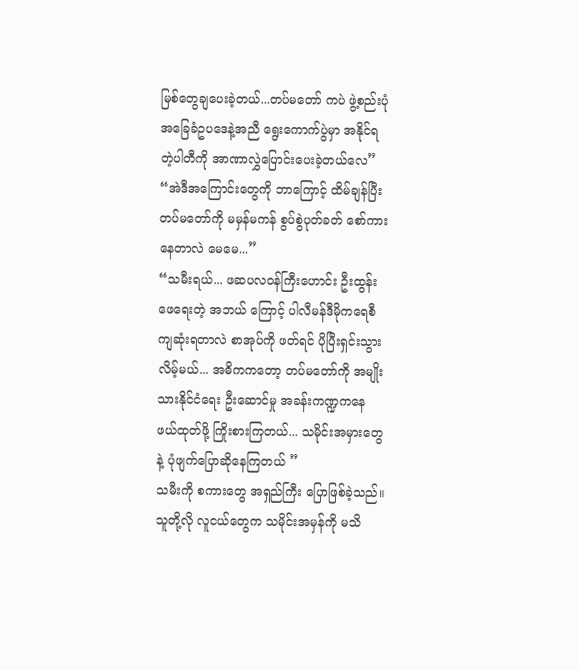မြစ်တွေချပေးခဲ့တယ်...တပ်မတော် ကပဲ ဖွဲ့စည်းပုံအခြေခံဥပဒေနဲ့အညီ ရွေးကောက်ပွဲမှာ အနိုင်ရတဲ့ပါတီကို အာဏာလွှဲပြောင်းပေးခဲ့တယ်လေ”
“အဲဒီအကြောင်းတွေကို ဘာကြောင့် ထိမ်ချန်ပြီး တပ်မတော်ကို မမှန်မကန် စွပ်စွဲပုတ်ခတ် စော်ကားနေတာလဲ မေမေ...”
“သမီးရယ်... ဖဆပလဝန်ကြီးဟောင်း ဦးထွန်းဖေရေးတဲ့ အဘယ် ကြောင့် ပါလီမန်ဒီမိုကရေစီ ကျဆုံးရတာလဲ စာအုပ်ကို ဖတ်ရင် ပိုပြီးရှင်းသွား လိမ့်မယ်... အဓိကကတော့ တပ်မတော်ကို အမျိုးသားနိုင်ငံရေး ဦးဆောင်မှု အခန်းကဏ္ဍကနေ ဖယ်ထုတ်ဖို့ ကြိုးစားကြတယ်... သမိုင်းအမှားတွေနဲ့ ပုံဖျက်ပြောဆိုနေကြတယ် ”
သမီးကို စကားတွေ အရှည်ကြီး ပြောဖြစ်ခဲ့သည်။ သူတို့လို လူငယ်တွေက သမိုင်းအမှန်ကို မသိ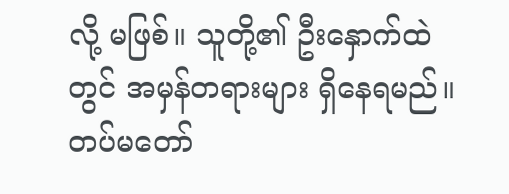လို့ မဖြစ်။ သူတို့၏ ဦးနှောက်ထဲတွင် အမှန်တရားများ ရှိနေရမည်။ တပ်မတော်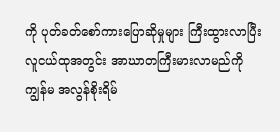ကို ပုတ်ခတ်စော်ကားပြောဆိုမှုများ ကြီးထွားလာပြီး လူငယ်ထုအတွင်း အာဃာတကြီးမားလာမည်ကို ကျွန်မ အလွန်စိုးရိမ်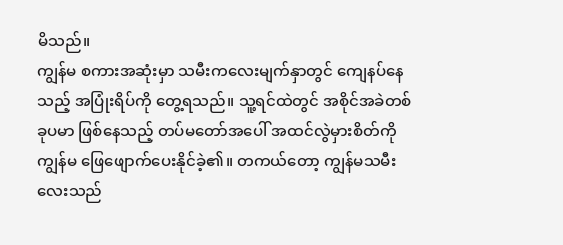မိသည်။
ကျွန်မ စကားအဆုံးမှာ သမီးကလေးမျက်နှာတွင် ကျေနပ်နေသည့် အပြုံးရိပ်ကို တွေ့ရသည်။ သူ့ရင်ထဲတွင် အစိုင်အခဲတစ်ခုပမာ ဖြစ်နေသည့် တပ်မတော်အပေါ် အထင်လွဲမှားစိတ်ကို ကျွန်မ ဖြေဖျောက်ပေးနိုင်ခဲ့၏။ တကယ်တော့ ကျွန်မသမီးလေးသည်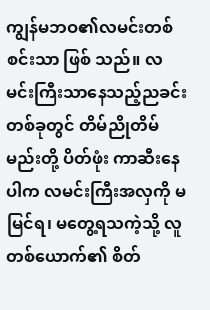ကျွန်မဘဝ၏လမင်းတစ်စင်းသာ ဖြစ် သည်။ လမင်းကြီးသာနေသည့်ညခင်းတစ်ခုတွင် တိမ်ညိုတိမ်မည်းတို့ ပိတ်ဖုံး ကာဆီးနေပါက လမင်းကြီးအလှကို မမြင်ရ၊ မတွေ့ရသကဲ့သို့ လူတစ်ယောက်၏ စိတ်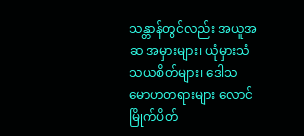သန္တာန်တွင်လည်း အယူအဆ အမှားများ၊ ယုံမှားသံသယစိတ်များ၊ ဒေါသ မောဟတရားများ လောင်မြိုက်ပိတ်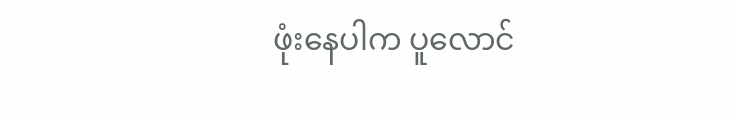ဖုံးနေပါက ပူလောင်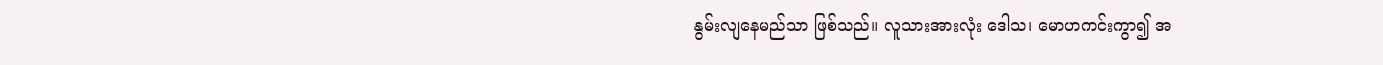နွမ်းလျနေမည်သာ ဖြစ်သည်။ လူသားအားလုံး ဒေါသ၊ မောဟကင်းကွာ၍ အ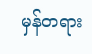မှန်တရား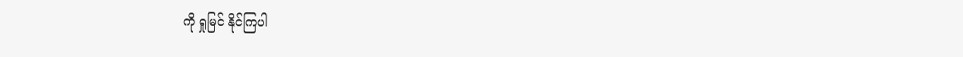ကို ရှုမြင် နိုင်ကြပါ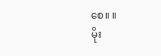စေ။ ။
မိုး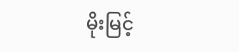မိုးမြင့်